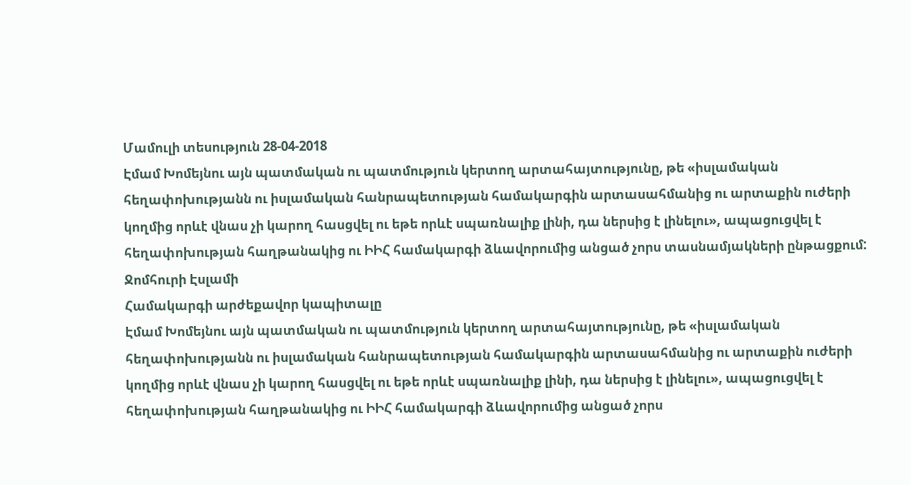Մամուլի տեսություն 28-04-2018
Էմամ Խոմեյնու այն պատմական ու պատմություն կերտող արտահայտությունը, թե «իսլամական հեղափոխությանն ու իսլամական հանրապետության համակարգին արտասահմանից ու արտաքին ուժերի կողմից որևէ վնաս չի կարող հասցվել ու եթե որևէ սպառնալիք լինի, դա ներսից է լինելու», ապացուցվել է հեղափոխության հաղթանակից ու ԻԻՀ համակարգի ձևավորումից անցած չորս տասնամյակների ընթացքում:
Ջոմհուրի Էսլամի
Համակարգի արժեքավոր կապիտալը
Էմամ Խոմեյնու այն պատմական ու պատմություն կերտող արտահայտությունը, թե «իսլամական հեղափոխությանն ու իսլամական հանրապետության համակարգին արտասահմանից ու արտաքին ուժերի կողմից որևէ վնաս չի կարող հասցվել ու եթե որևէ սպառնալիք լինի, դա ներսից է լինելու», ապացուցվել է հեղափոխության հաղթանակից ու ԻԻՀ համակարգի ձևավորումից անցած չորս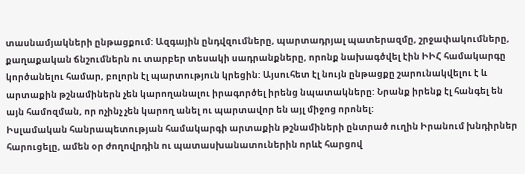տասնամյակների ընթացքում: Ազգային ընդվզումները, պարտադրյալ պատերազմը, շրջափակումները, քաղաքական ճնշումներն ու տարբեր տեսակի սադրանքները, որոնք նախագծվել էին ԻԻՀ համակարգը կործանելու համար, բոլորն էլ պարտություն կրեցին: Այսուհետ էլ նույն ընթացքը շարունակվելու է և արտաքին թշնամիներն չեն կարողանալու իրագործել իրենց նպատակները: Նրանք իրենք էլ հանգել են այն համոզման, որ ոչինչ չեն կարող անել ու պարտավոր են այլ միջոց որոնել:
Իսլամական հանրապետության համակարգի արտաքին թշնամիների ընտրած ուղին Իրանում խնդիրներ հարուցելը, ամեն օր ժողովրդին ու պատասխանատուներին որևէ հարցով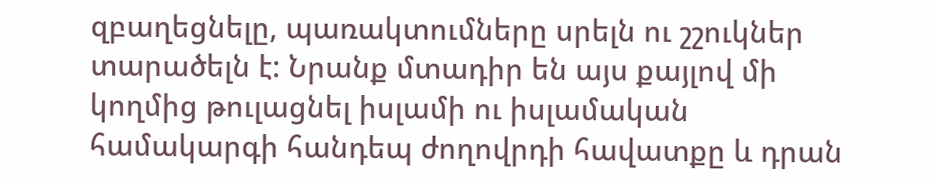զբաղեցնելը, պառակտումները սրելն ու շշուկներ տարածելն է: Նրանք մտադիր են այս քայլով մի կողմից թուլացնել իսլամի ու իսլամական համակարգի հանդեպ ժողովրդի հավատքը և դրան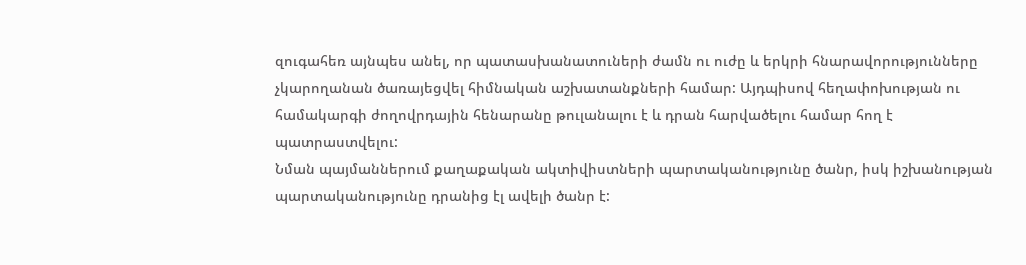զուգահեռ այնպես անել, որ պատասխանատուների ժամն ու ուժը և երկրի հնարավորությունները չկարողանան ծառայեցվել հիմնական աշխատանքների համար: Այդպիսով հեղափոխության ու համակարգի ժողովրդային հենարանը թուլանալու է և դրան հարվածելու համար հող է պատրաստվելու:
Նման պայմաններում քաղաքական ակտիվիստների պարտականությունը ծանր, իսկ իշխանության պարտականությունը դրանից էլ ավելի ծանր է: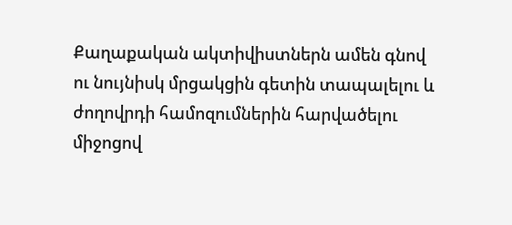Քաղաքական ակտիվիստներն ամեն գնով ու նույնիսկ մրցակցին գետին տապալելու և ժողովրդի համոզումներին հարվածելու միջոցով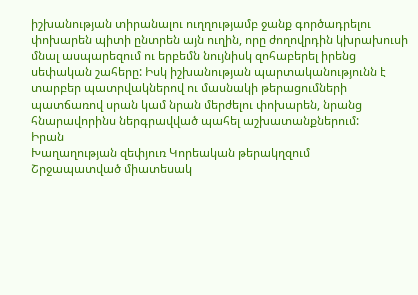իշխանության տիրանալու ուղղությամբ ջանք գործադրելու փոխարեն պիտի ընտրեն այն ուղին, որը ժողովրդին կխրախուսի մնալ ասպարեզում ու երբեմն նույնիսկ զոհաբերել իրենց սեփական շահերը: Իսկ իշխանության պարտականությունն է տարբեր պատրվակներով ու մասնակի թերացումների պատճառով սրան կամ նրան մերժելու փոխարեն, նրանց հնարավորինս ներգրավված պահել աշխատանքներում:
Իրան
Խաղաղության զեփյուռ Կորեական թերակղզում
Շրջապատված միատեսակ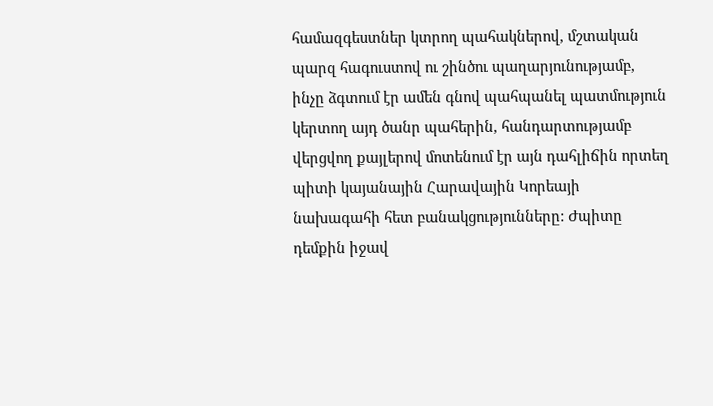համազգեստներ կտրող պահակներով, մշտական պարզ հագուստով ու շինծու պաղարյունությամբ, ինչը ձգտում էր ամեն գնով պահպանել պատմություն կերտող այդ ծանր պահերին, հանդարտությամբ վերցվող քայլերով մոտենում էր այն դահլիճին որտեղ պիտի կայանային Հարավային Կորեայի նախագահի հետ բանակցությունները: Ժպիտը դեմքին իջավ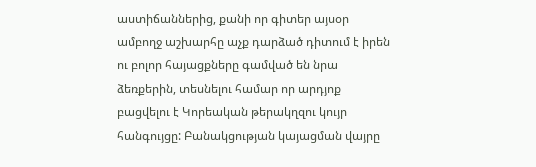աստիճաններից, քանի որ գիտեր այսօր ամբողջ աշխարհը աչք դարձած դիտում է իրեն ու բոլոր հայացքները գամված են նրա ձեռքերին, տեսնելու համար որ արդյոք բացվելու է Կորեական թերակղզու կույր հանգույցը: Բանակցության կայացման վայրը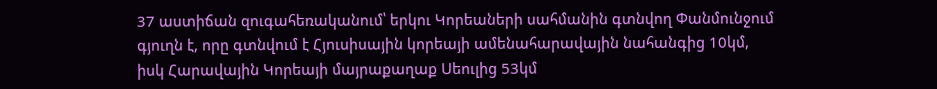37 աստիճան զուգահեռականում՝ երկու Կորեաների սահմանին գտնվող Փանմունջում գյուղն է, որը գտնվում է Հյուսիսային կորեայի ամենահարավային նահանգից 10կմ, իսկ Հարավային Կորեայի մայրաքաղաք Սեուլից 53կմ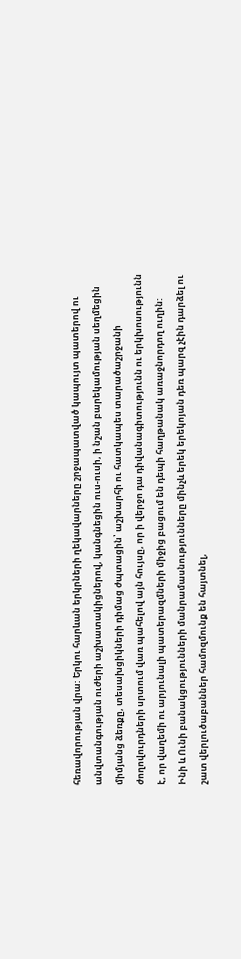հեռավորության վրա: Երկու հարևան երկրների ղեկավարները շրջապատված կապույտ պատերով ու անվտանգության ուժերի աշխատակիցներով, կանգնեցին ուս-ուսի, ի նշան բարեկամության սեղմեցին միմյանց ձեռքը, տեսախցիկների դիմաց ժպտացին՝ աշխարհի ու հատկապես տարածաշրջանի ժողովուրդների սրտում վառ պահելով այն հույսը, որ ի վերջո դա դիվանագիտությունն ու երկխոսությունն է, որ վաղեմի ու արյունալի պատերազմների միջից բացում են դեպի հաղթանակ առաջնորդող ուղին:
Ինի և Ունի բանակցությունների մանրամասնությունները մինչև երեկ երեկոյան դեռ պարզ չէին դարձել ու շատ վերլուծաբաններ համոզմունք են հայտնել,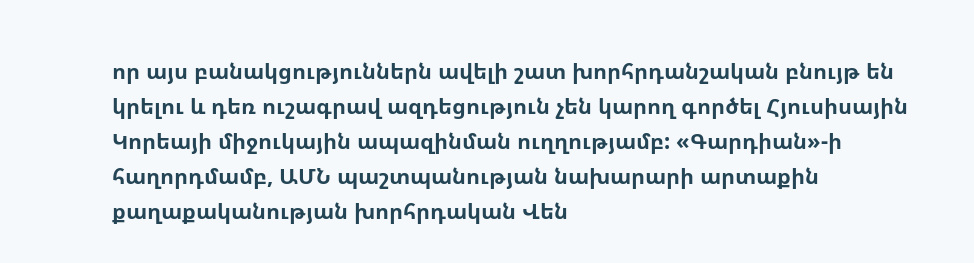որ այս բանակցություններն ավելի շատ խորհրդանշական բնույթ են կրելու և դեռ ուշագրավ ազդեցություն չեն կարող գործել Հյուսիսային Կորեայի միջուկային ապազինման ուղղությամբ: «Գարդիան»-ի հաղորդմամբ, ԱՄՆ պաշտպանության նախարարի արտաքին քաղաքականության խորհրդական Վեն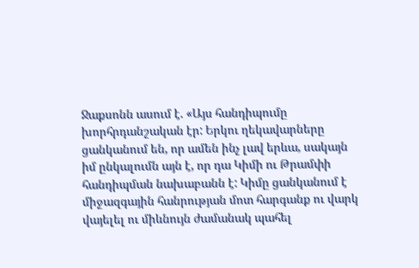Ջաքսոնն ասում է. «Այս հանդիպումը խորհրդանշական էր: Երկու ղեկավարները ցանկանում են, որ ամեն ինչ լավ երևա, սակայն իմ ընկալումն այն է, որ դա Կիմի ու Թրամփի հանդիպման նախաբանն է: Կիմը ցանկանում է միջազգային հանրության մոտ հարգանք ու վարկ վայելել ու միևնույն ժամանակ պահել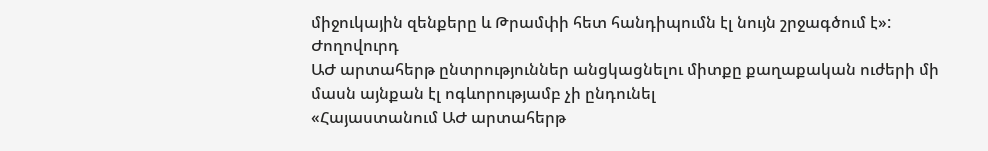միջուկային զենքերը և Թրամփի հետ հանդիպումն էլ նույն շրջագծում է»:
Ժողովուրդ
ԱԺ արտահերթ ընտրություններ անցկացնելու միտքը քաղաքական ուժերի մի մասն այնքան էլ ոգևորությամբ չի ընդունել
«Հայաստանում ԱԺ արտահերթ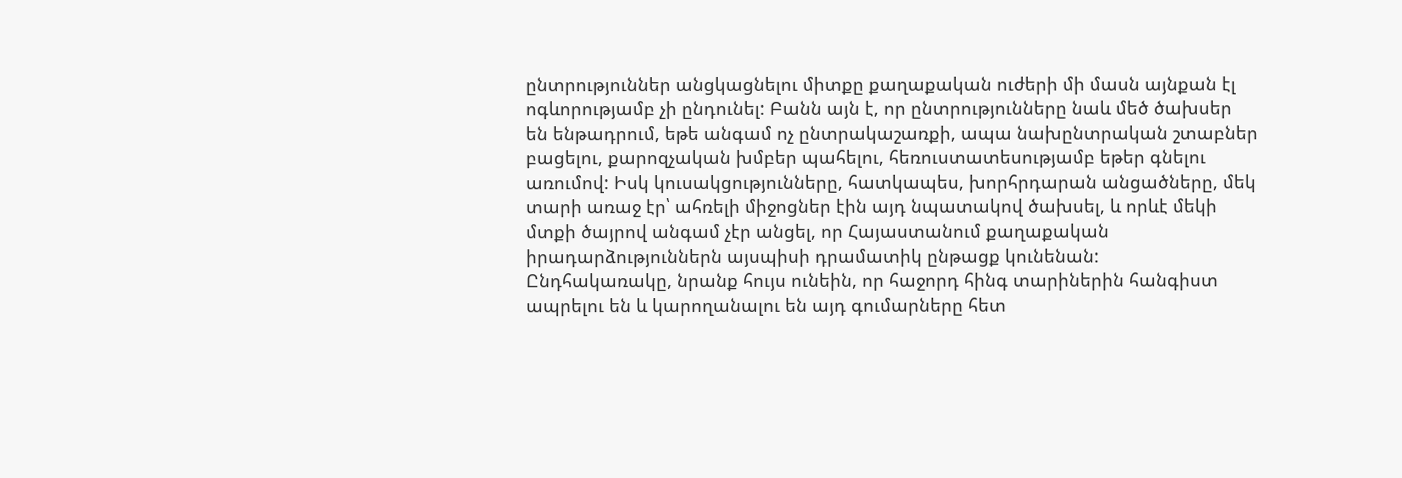ընտրություններ անցկացնելու միտքը քաղաքական ուժերի մի մասն այնքան էլ ոգևորությամբ չի ընդունել: Բանն այն է, որ ընտրությունները նաև մեծ ծախսեր են ենթադրում, եթե անգամ ոչ ընտրակաշառքի, ապա նախընտրական շտաբներ բացելու, քարոզչական խմբեր պահելու, հեռուստատեսությամբ եթեր գնելու առումով: Իսկ կուսակցությունները, հատկապես, խորհրդարան անցածները, մեկ տարի առաջ էր՝ ահռելի միջոցներ էին այդ նպատակով ծախսել, և որևէ մեկի մտքի ծայրով անգամ չէր անցել, որ Հայաստանում քաղաքական իրադարձություններն այսպիսի դրամատիկ ընթացք կունենան:
Ընդհակառակը, նրանք հույս ունեին, որ հաջորդ հինգ տարիներին հանգիստ ապրելու են և կարողանալու են այդ գումարները հետ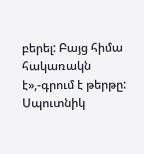բերել: Բայց հիմա հակառակն է»,-գրում է թերթը:
Սպուտնիկ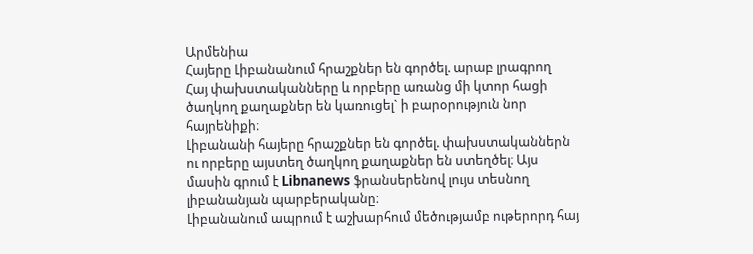Արմենիա
Հայերը Լիբանանում հրաշքներ են գործել. արաբ լրագրող
Հայ փախստականները և որբերը առանց մի կտոր հացի ծաղկող քաղաքներ են կառուցել` ի բարօրություն նոր հայրենիքի։
Լիբանանի հայերը հրաշքներ են գործել. փախստականներն ու որբերը այստեղ ծաղկող քաղաքներ են ստեղծել։ Այս մասին գրում է Libnanews ֆրանսերենով լույս տեսնող լիբանանյան պարբերականը։
Լիբանանում ապրում է աշխարհում մեծությամբ ութերորդ հայ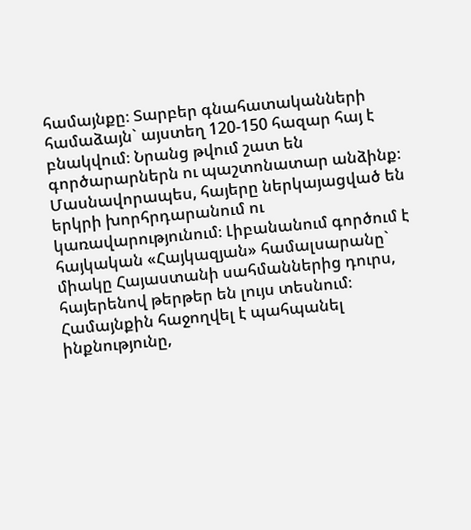համայնքը։ Տարբեր գնահատականների համաձայն` այստեղ 120-150 հազար հայ է բնակվում։ Նրանց թվում շատ են գործարարներն ու պաշտոնատար անձինք։ Մասնավորապես, հայերը ներկայացված են երկրի խորհրդարանում ու կառավարությունում։ Լիբանանում գործում է հայկական «Հայկազյան» համալսարանը` միակը Հայաստանի սահմաններից դուրս, հայերենով թերթեր են լույս տեսնում։ Համայնքին հաջողվել է պահպանել ինքնությունը,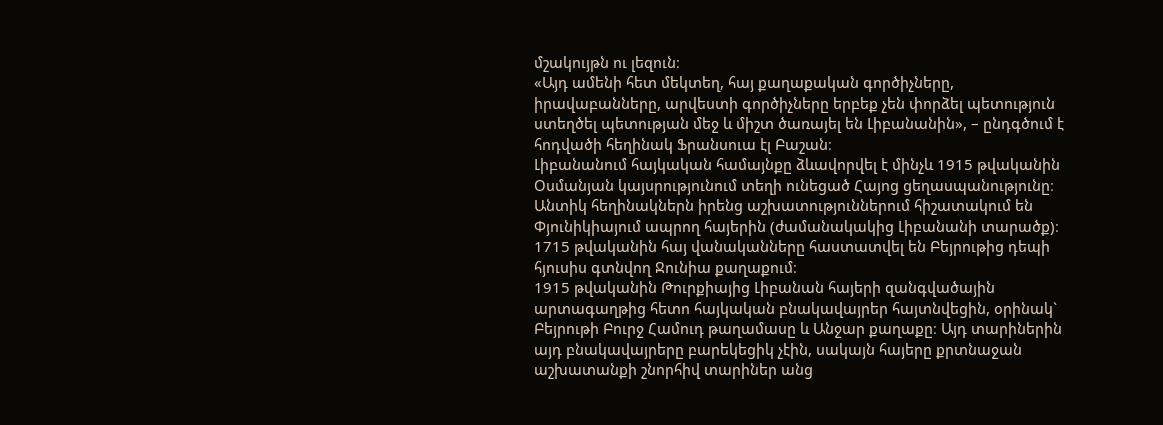մշակույթն ու լեզուն։
«Այդ ամենի հետ մեկտեղ, հայ քաղաքական գործիչները, իրավաբանները, արվեստի գործիչները երբեք չեն փորձել պետություն ստեղծել պետության մեջ և միշտ ծառայել են Լիբանանին», – ընդգծում է հոդվածի հեղինակ Ֆրանսուա էլ Բաշան։
Լիբանանում հայկական համայնքը ձևավորվել է մինչև 1915 թվականին Օսմանյան կայսրությունում տեղի ունեցած Հայոց ցեղասպանությունը։ Անտիկ հեղինակներն իրենց աշխատություններում հիշատակում են Փյունիկիայում ապրող հայերին (ժամանակակից Լիբանանի տարածք)։ 1715 թվականին հայ վանականները հաստատվել են Բեյրութից դեպի հյուսիս գտնվող Ջունիա քաղաքում։
1915 թվականին Թուրքիայից Լիբանան հայերի զանգվածային արտագաղթից հետո հայկական բնակավայրեր հայտնվեցին, օրինակ` Բեյրութի Բուրջ Համուդ թաղամասը և Անջար քաղաքը։ Այդ տարիներին այդ բնակավայրերը բարեկեցիկ չէին, սակայն հայերը քրտնաջան աշխատանքի շնորհիվ տարիներ անց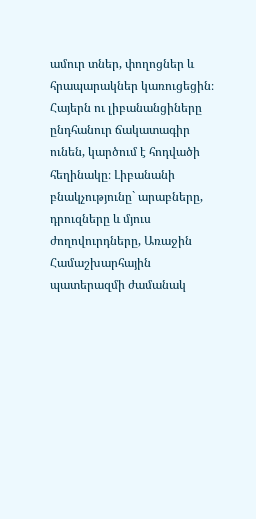ամուր տներ, փողոցներ և հրապարակներ կառուցեցին։
Հայերն ու լիբանանցիները ընդհանուր ճակատագիր ունեն, կարծում է հոդվածի հեղինակը։ Լիբանանի բնակչությունը` արաբները, դրուզները և մյուս ժողովուրդները, Առաջին Համաշխարհային պատերազմի ժամանակ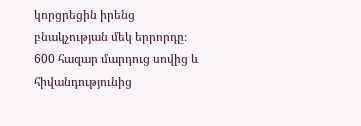կորցրեցին իրենց բնակչության մեկ երրորդը։ 600 հազար մարդուց սովից և հիվանդությունից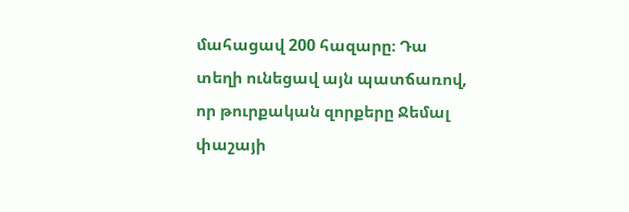մահացավ 200 հազարը։ Դա տեղի ունեցավ այն պատճառով, որ թուրքական զորքերը Ջեմալ փաշայի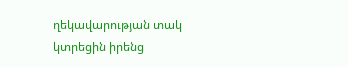ղեկավարության տակ կտրեցին իրենց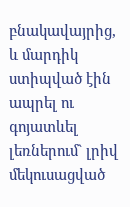բնակավայրից, և մարդիկ ստիպված էին ապրել ու գոյատևել լեռներում` լրիվ մեկուսացված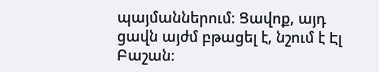պայմաններում։ Ցավոք, այդ ցավն այժմ բթացել է, նշում է Էլ Բաշան։